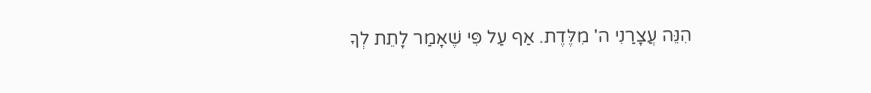הִנֵּה עֲצָרַנִי ה' מִלֶּדֶת. אַף עַל פִּי שֶׁאָמַר לָתֵת לְךָ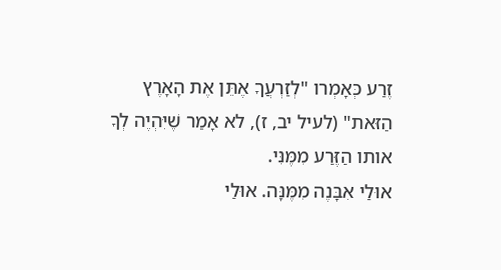זֶרַע כְּאָמְרו "לְזַרְעֲךָ אֶתֵּן אֶת הָאָרֶץ הַזּאת" (לעיל יב, ז), לא אָמַר שֶׁיִּהְיֶה לְךָ אותו הַזֶּרַע מִמֶּנִּי.
אוּלַי אִבָּנֶה מִמֶּנָּה. אוּלַי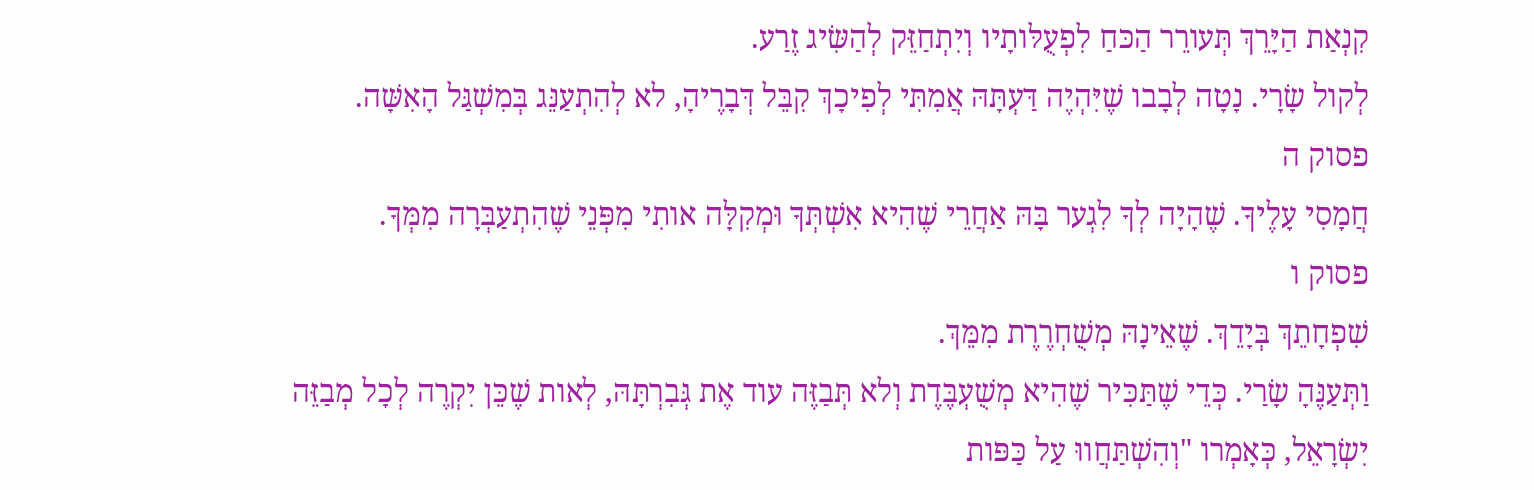קִנְאַת הַיָּרֵךְ תְּעורֵר הַכּחַ לִפְעֻלּותָיו וְיִתְחַזֵּק לְהַשִּׂיג זֶרַע.
לְקול שָׂרָי. נָטָה לְבָבו שֶׁיִּהְיֶה דַּעְתָּהּ אֲמִתִּי לְפִיכָךְ קִבֵּל דְּבָרֶיהָ, לא לְהִתְעַנֵּג בְּמִשְׁגַּל הָאִשָּׁה.
פסוק ה
חֲמָסִי עָלֶיךָ. שֶׁהָיָה לְךָ לִגְער בָּהּ אַחֲרֵי שֶׁהִיא אִשְׁתְּךָ וּמְקִלָּה אותִי מִפְּנֵי שֶׁהִתְעַבְּרָה מִמְּךָ.
פסוק ו
שִׁפְחָתֵךְ בְּיָדֵךְ. שֶׁאֵינָהּ מְשֻׁחְרֶרֶת מִמֵּךְ.
וַתְּעַנֶּהָ שָׂרַי. כְּדֵי שֶׁתַּכִּיר שֶׁהִיא מְשֻׁעְבֶּדֶת וְלא תְּבַזֶּה עוד אֶת גְּבִרְתָּהּ, לְאות שֶׁכֵּן יִקְרֶה לְכָל מְבַזֵּה יִשְׂרָאֵל, כְּאָמְרו "וְהִשְׁתַּחֲווּ עַל כַּפּות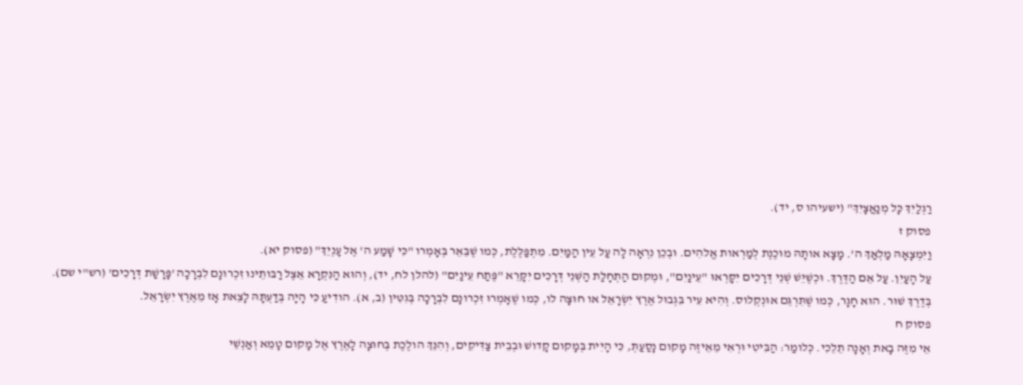רַגְלַיִךְ כָּל מְנַאֲצָיִךְ" (ישעיהו ס, יד).
פסוק ז
וַיִּמְצָאָהּ מַלְאַךְ ה'. מָצָא אותָהּ מוּכֶנֶת לְמַרְאות אֱלהִים. וּבְכֵן נִרְאָה לָה עַל עֵין הַמַּיִם. מִתְפַּלֶּלֶת, כְּמו שֶׁבֵּאֵר בְּאָמְרו "כִּי שָׁמַע ה' אֶל עָנְיֵךְ" (פסוק יא).
עַל הָעַיִן. עַל אֵם הַדֶּרֶךְ. וּכְשֶׁיֵּשׁ שְׁנֵי דְּרָכִים יִקָּרְאוּ "עֵינַיִם", וּמְקום הַתְחָלַת הַשְּׁנֵי דְּרָכִים יִקָּרֵא "פֶּתַח עֵינַיִם" (להלן לח, יד), וְהוּא הַנִּקְרָא אֵצֶל רַבּותֵינוּ זִכְרונָם לִבְרָכָה 'פָּרָשַׁת דְּרָכִים' (רש"י שם).
בְּדֶרֶךְ שׁוּר. הוּא חָגָר, כְּמו שֶׁתִּרְגֵּם אוּנְקְלוס. וְהִיא עִיר בִּגְבוּל אֶרֶץ יִשְׂרָאֵל או חוּצָה לו, כְּמו שֶׁאָמְרוּ זִכְרונָם לִבְרָכָה בְּגִטִּין (ב, א). הודִיעַ כִּי הָיָה בְּדַעְתָּהּ לָצֵאת אָז מֵאֶרֶץ יִשְׂרָאֵל.
פסוק ח
אֵי מִזֶּה בָאת וְאָנָה תֵלֵכִי. כְּלומַר: הַבִּיטִי וּרְאִי מֵאֵיזֶה מָקום נָסַעַתְּ, כִּי הָיִית בְּמָקום קָדושׁ וּבְבֵית צַדִּיקִים, וְהִנֵּךְ הולֶכֶת בְּחוּצָה לָאֶרֶץ אֶל מָקום טָמֵא וְאַנְשֵׁי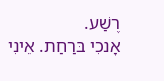רֶשַׁע.
אָנכִי בּרַחַת. אֵינִי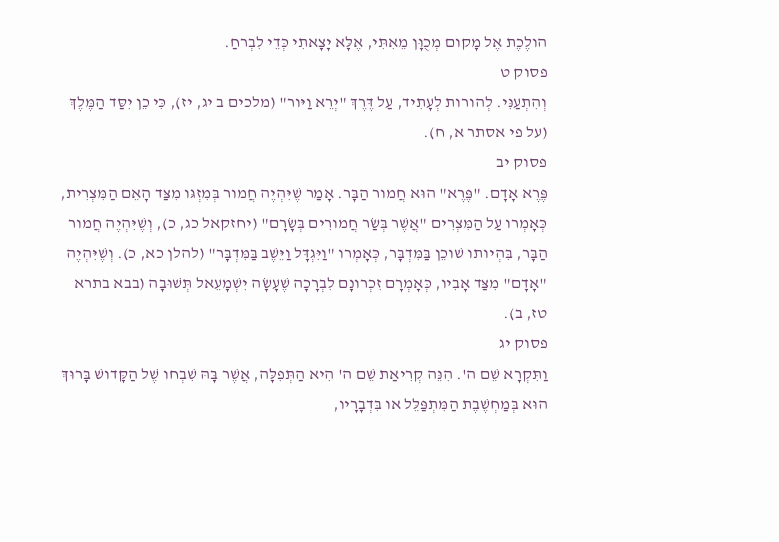הולֶכֶת אֶל מָקום מְכֻוָּן מֵאִתִּי, אֶלָּא יָצָאתִי כְּדֵי לִבְרחַ.
פסוק ט
וְהִתְעַנִּי. לְהורות לְעָתִיד, עַל דֶּרֶךְ "יְרֵא וַיּור" (מלכים ב יג, יז), כִּי כֵן יִסַּד הַמֶּלֶךְ (על פי אסתר א, ח).
פסוק יב
פֶּרֶא אָדָם. "פֶּרֶא" הוּא חֲמור הַבָּר. אָמַר שֶׁיִּהְיֶה חֲמור בְּמִזְגּו מִצַּד הָאֵם הַמִּצְרִית, כְּאָמְרו עַל הַמִּצְרִים "אֲשֶׁר בְּשַׂר חֲמורִים בְּשָׂרָם" (יחזקאל כג, כ), וְשֶׁיִּהְיֶה חֲמור הַבָּר, בִּהְיותו שׁוכֵן בַּמִּדְבָּר, כְּאָמְרו "וַיִּגְדָּל וַיֵּשֶׁב בַּמִּדְבָּר" (להלן כא, כ). וְשֶׁיִּהְיֶה "אָדָם" מִצַּד אָבִיו, כְּאָמְרָם זִכְרונָם לִבְרָכָה שֶׁעָשָׂה יִשְׁמָעֵאל תְּשׁוּבָה (בבא בתרא טז, ב).
פסוק יג
וַתִּקְרָא שֵׁם ה'. הִנֵּה קְרִיאַת שֵׁם ה' הִיא הַתְּפִלָּה, אֲשֶׁר בָּהּ שִׁבְחו שֶׁל הַקָּדושׁ בָּרוּךְ הוּא בְּמַחְשֶׁבֶת הַמִּתְפַּלֵּל או בִּדְבָרָיו,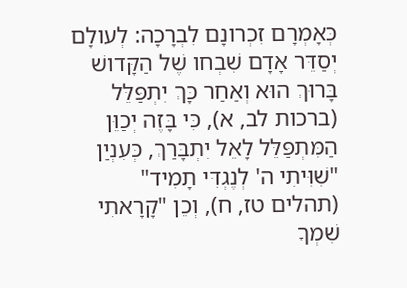כְּאָמְרָם זִכְרונָם לִבְרָכָה: לְעולָם יְסַדֵּר אָדָם שִׁבְחו שֶׁל הַקָּדושׁ בָּרוּךְ הוּא וְאַחַר כָּךְ יִתְפַּלֵּל (ברכות לב, א), כִּי בָּזֶה יְכַוֵּן הַמִּתְפַּלֵּל לָאֵל יִתְבָּרַךְ, כְּעִנְיַן "שִׁוִּיתִי ה' לְנֶגְדִּי תָמִיד" (תהלים טז, ח), וְכֵן "קָרָאתִי שִׁמְךָ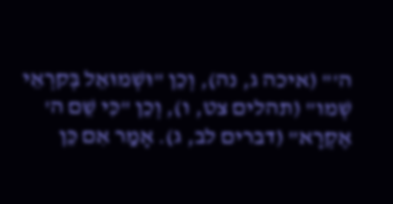ה'" (איכה ג, נה), וְכֵן "וּשְׁמוּאֵל בְּקרְאֵי שְׁמו" (תהלים צט, ו), וְכֵן "כִּי שֵׁם ה' אֶקְרָא" (דברים לב, ג). אָמַר אִם כֵּן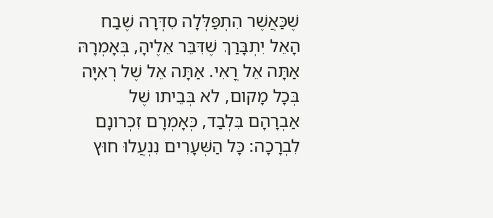שֶׁכַּאֲשֶׁר הִתְפַּלְּלָה סִדְּרָה שֶׁבַח הָאֵל יִתְבָּרַךְ שֶׁדִּבֵּר אֵלֶיהָ, בְּאָמְרָהּ אַתָּה אֵל רֳאִי. אַתָּה אֵל שֶׁל רְאִיָּה בְּכָל מָקום, לא בְּבֵיתו שֶׁל אַבְרָהָם בִּלְבַד, כְּאָמְרָם זִכְרונָם לִבְרָכָה: כָּל הַשְּׁעָרִים נִנְעֲלוּ חוּץ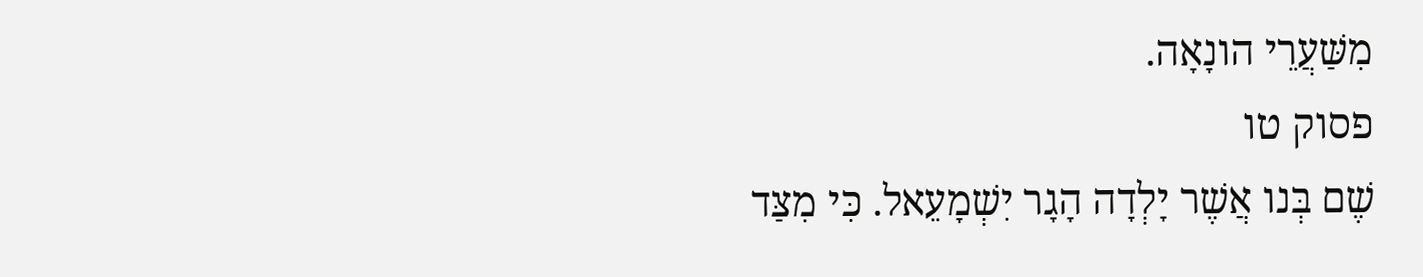מִשַּׁעֲרֵי הונָאָה.
פסוק טו
שֶׁם בְּנו אֲשֶׁר יָלְדָה הָגָר יִשְׁמָעֵאל. כִּי מִצַּד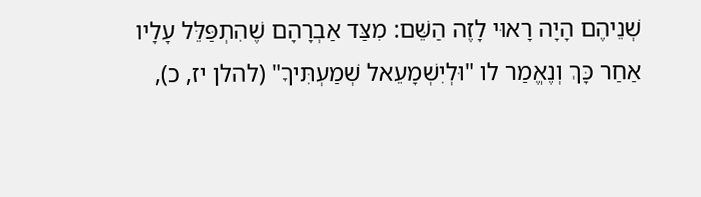שְׁנֵיהֶם הָיָה רָאוּי לָזֶה הַשֵּׁם: מִצַּד אַבְרָהָם שֶׁהִתְפַּלֵּל עָלָיו אַחַר כָּךְ וְנֶאֱמַר לו "וּלְיִשְׁמָעֵאל שְׁמַעְתִּיךָ" (להלן יז, כ),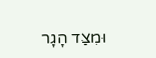וּמִצַּד הָגָר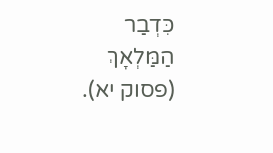כִּדְבַר הַמַּלְאָךְ (פסוק יא).